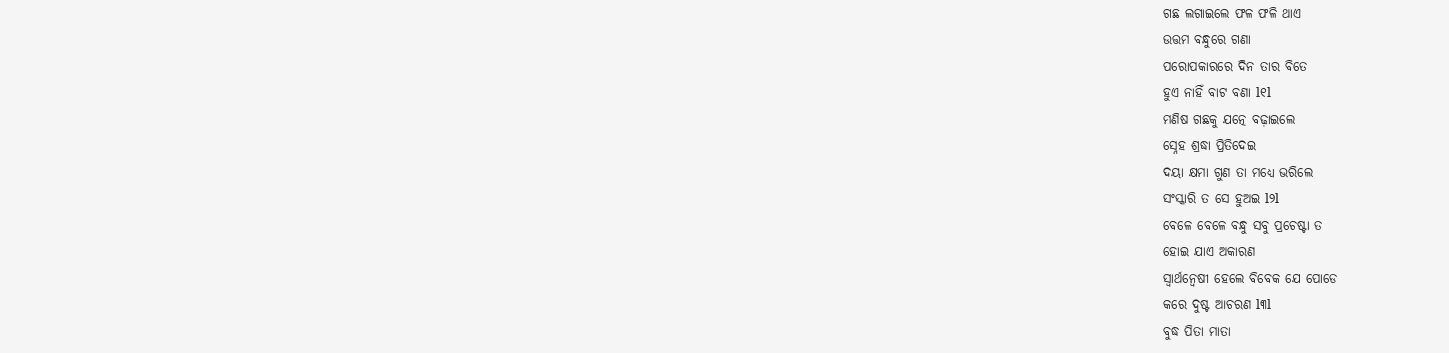ଗଛ ଲଗାଇଲେ ଫଳ ଫଳି ଥାଏ
ଉତ୍ତମ ବନ୍ଧୁରେ ଗଣା
ପରୋପକାରରେ ଦିନ ତାର ବିତେ
ହୁଏ ନାହିଁ ବାଟ ବଣା l୧l
ମଣିଷ ଗଛକୁ ଯତ୍ନେ ବଢ଼ାଇଲେ
ସ୍ନେହ ଶ୍ରଦ୍ଧା ପ୍ରିତିଦେଇ
ଦୟା କ୍ଷମା ଗୁଣ ତା ମଧ୍ୟେ ଭରିଲେ
ସଂସ୍କାରି ତ ସେ ହୁଅଇ l୨l
ବେଳେ ବେଳେ ବନ୍ଧୁ ସବୁ ପ୍ରଚେଷ୍ଟା ତ
ହୋଇ ଯାଏ ଅକାରଣ
ସ୍ୱାର୍ଥନ୍ୱେଷୀ ହେଲେ ବିବେକ ଯେ ପୋଡେ
କରେ ଦୁଷ୍ଟ ଆଚରଣ l୩l
ବୁଦ୍ଧ ପିତା ମାତା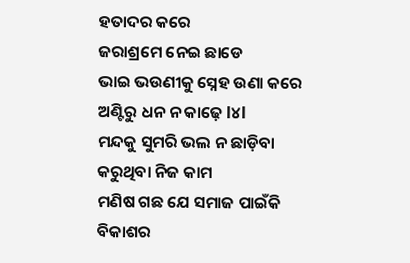ହତାଦର କରେ
ଜରାଶ୍ରମେ ନେଇ ଛାଡେ
ଭାଇ ଭଉଣୀକୁ ସ୍ନେହ ଉଣା କରେ
ଅଣ୍ଟିରୁ ଧନ ନ କାଢ଼େ l୪l
ମନ୍ଦକୁ ସୁମରି ଭଲ ନ ଛାଡ଼ିବା
କରୁଥିବା ନିଜ କାମ
ମଣିଷ ଗଛ ଯେ ସମାଜ ପାଇଁକି
ବିକାଶର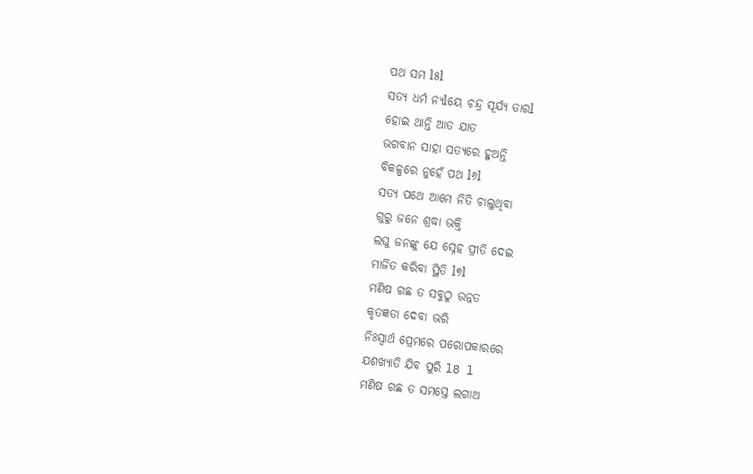ପଥ ସମ l୫l
ସତ୍ୟ ଧର୍ମ ନ୍ୟlୟେ ଚନ୍ଦ୍ର ସୂର୍ଯ୍ୟ ତାରl
ହୋଇ ଥାନ୍ତି ଆତ ଯାତ
ଭଗବାନ ସାହା ସତ୍ୟରେ ହୁଅନ୍ତି
ବିକଳ୍ପରେ ନୁହେଁ ପଥ l୬l
ସତ୍ୟ ପଥେ ଆମେ ନିତି ଚାଲୁଥିବା
ଗୁରୁ ଜନେ ଶ୍ରଦ୍ଧା ଭକ୍ତି
ଲଘୁ ଜନଙ୍କୁ ଯେ ସ୍ନେହ ପ୍ରୀତି ଦେଇ
ମାର୍ଜିତ କରିବା ସ୍ଥିତି l୭l
ମଣିଷ ଗଛ ତ ସବୁଠୁ ଉନ୍ନତ
କୃତଜ୍ଞତା ଦେବା ଭରି
ନିଃସ୍ୱାର୍ଥ ପ୍ରେମରେ ପରୋପକାରରେ
ଯଶଖ୍ୟାତି ଯିବ ପୁରି l8 l
ମଣିଷ ଗଛ ତ ସମସ୍ତେ ଲଗାଅ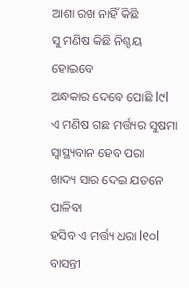ଆଶା ରଖ ନାହିଁ କିଛି
ସୁ ମଣିଷ କିଛି ନିଶ୍ଚୟ ହୋଇବେ
ଅନ୍ଧକାର ଦେବେ ପୋଛି l୯l
ଏ ମଣିଷ ଗଛ ମର୍ତ୍ତ୍ୟର ସୁଷମା
ସ୍ୱାସ୍ଥ୍ୟବାନ ହେବ ପରା
ଖାଦ୍ୟ ସାର ଦେଇ ଯତନେ ପାଳିବା
ହସିବ ଏ ମର୍ତ୍ତ୍ୟ ଧରା l୧୦l
ବାସନ୍ତୀ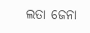ଲତା ଜେନା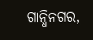ଗାନ୍ଧିନଗର,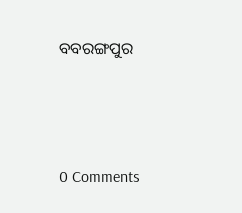ବବରଙ୍ଗପୁର




0 Comments